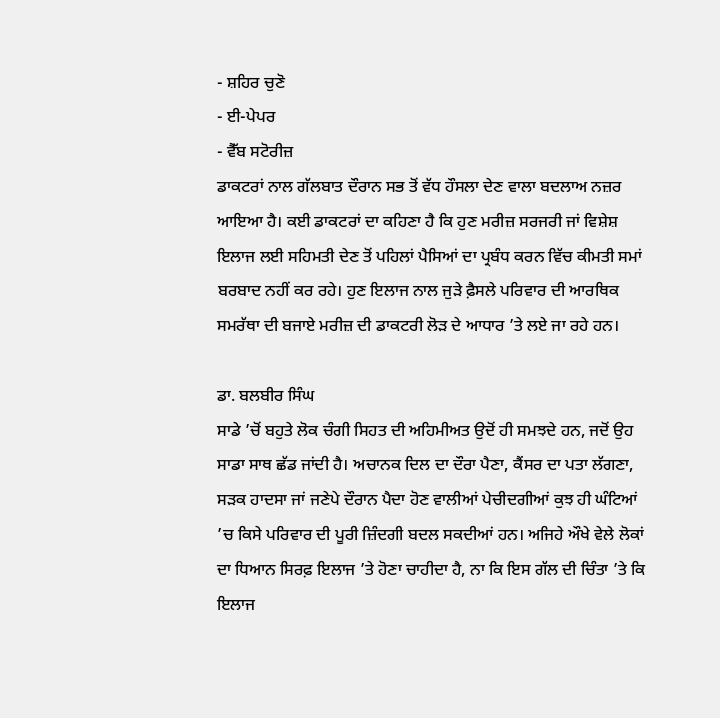- ਸ਼ਹਿਰ ਚੁਣੋ
- ਈ-ਪੇਪਰ
- ਵੈੱਬ ਸਟੋਰੀਜ਼
ਡਾਕਟਰਾਂ ਨਾਲ ਗੱਲਬਾਤ ਦੌਰਾਨ ਸਭ ਤੋਂ ਵੱਧ ਹੌਸਲਾ ਦੇਣ ਵਾਲਾ ਬਦਲਾਅ ਨਜ਼ਰ ਆਇਆ ਹੈ। ਕਈ ਡਾਕਟਰਾਂ ਦਾ ਕਹਿਣਾ ਹੈ ਕਿ ਹੁਣ ਮਰੀਜ਼ ਸਰਜਰੀ ਜਾਂ ਵਿਸ਼ੇਸ਼ ਇਲਾਜ ਲਈ ਸਹਿਮਤੀ ਦੇਣ ਤੋਂ ਪਹਿਲਾਂ ਪੈਸਿਆਂ ਦਾ ਪ੍ਰਬੰਧ ਕਰਨ ਵਿੱਚ ਕੀਮਤੀ ਸਮਾਂ ਬਰਬਾਦ ਨਹੀਂ ਕਰ ਰਹੇ। ਹੁਣ ਇਲਾਜ ਨਾਲ ਜੁੜੇ ਫ਼ੈਸਲੇ ਪਰਿਵਾਰ ਦੀ ਆਰਥਿਕ ਸਮਰੱਥਾ ਦੀ ਬਜਾਏ ਮਰੀਜ਼ ਦੀ ਡਾਕਟਰੀ ਲੋੜ ਦੇ ਆਧਾਰ ’ਤੇ ਲਏ ਜਾ ਰਹੇ ਹਨ।

ਡਾ. ਬਲਬੀਰ ਸਿੰਘ
ਸਾਡੇ ’ਚੋਂ ਬਹੁਤੇ ਲੋਕ ਚੰਗੀ ਸਿਹਤ ਦੀ ਅਹਿਮੀਅਤ ਉਦੋਂ ਹੀ ਸਮਝਦੇ ਹਨ, ਜਦੋਂ ਉਹ ਸਾਡਾ ਸਾਥ ਛੱਡ ਜਾਂਦੀ ਹੈ। ਅਚਾਨਕ ਦਿਲ ਦਾ ਦੌਰਾ ਪੈਣਾ, ਕੈਂਸਰ ਦਾ ਪਤਾ ਲੱਗਣਾ, ਸੜਕ ਹਾਦਸਾ ਜਾਂ ਜਣੇਪੇ ਦੌਰਾਨ ਪੈਦਾ ਹੋਣ ਵਾਲੀਆਂ ਪੇਚੀਦਗੀਆਂ ਕੁਝ ਹੀ ਘੰਟਿਆਂ ’ਚ ਕਿਸੇ ਪਰਿਵਾਰ ਦੀ ਪੂਰੀ ਜ਼ਿੰਦਗੀ ਬਦਲ ਸਕਦੀਆਂ ਹਨ। ਅਜਿਹੇ ਔਖੇ ਵੇਲੇ ਲੋਕਾਂ ਦਾ ਧਿਆਨ ਸਿਰਫ਼ ਇਲਾਜ ’ਤੇ ਹੋਣਾ ਚਾਹੀਦਾ ਹੈ, ਨਾ ਕਿ ਇਸ ਗੱਲ ਦੀ ਚਿੰਤਾ ’ਤੇ ਕਿ ਇਲਾਜ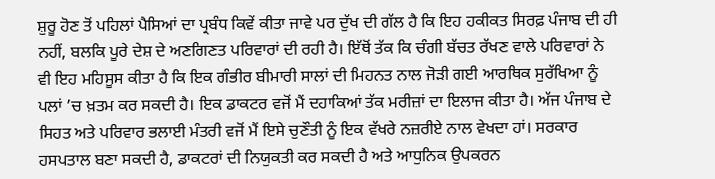ਸ਼ੁਰੂ ਹੋਣ ਤੋਂ ਪਹਿਲਾਂ ਪੈਸਿਆਂ ਦਾ ਪ੍ਰਬੰਧ ਕਿਵੇਂ ਕੀਤਾ ਜਾਵੇ ਪਰ ਦੁੱਖ ਦੀ ਗੱਲ ਹੈ ਕਿ ਇਹ ਹਕੀਕਤ ਸਿਰਫ਼ ਪੰਜਾਬ ਦੀ ਹੀ ਨਹੀਂ, ਬਲਕਿ ਪੂਰੇ ਦੇਸ਼ ਦੇ ਅਣਗਿਣਤ ਪਰਿਵਾਰਾਂ ਦੀ ਰਹੀ ਹੈ। ਇੱਥੋਂ ਤੱਕ ਕਿ ਚੰਗੀ ਬੱਚਤ ਰੱਖਣ ਵਾਲੇ ਪਰਿਵਾਰਾਂ ਨੇ ਵੀ ਇਹ ਮਹਿਸੂਸ ਕੀਤਾ ਹੈ ਕਿ ਇਕ ਗੰਭੀਰ ਬੀਮਾਰੀ ਸਾਲਾਂ ਦੀ ਮਿਹਨਤ ਨਾਲ ਜੋੜੀ ਗਈ ਆਰਥਿਕ ਸੁਰੱਖਿਆ ਨੂੰ ਪਲਾਂ ’ਚ ਖ਼ਤਮ ਕਰ ਸਕਦੀ ਹੈ। ਇਕ ਡਾਕਟਰ ਵਜੋਂ ਮੈਂ ਦਹਾਕਿਆਂ ਤੱਕ ਮਰੀਜ਼ਾਂ ਦਾ ਇਲਾਜ ਕੀਤਾ ਹੈ। ਅੱਜ ਪੰਜਾਬ ਦੇ ਸਿਹਤ ਅਤੇ ਪਰਿਵਾਰ ਭਲਾਈ ਮੰਤਰੀ ਵਜੋਂ ਮੈਂ ਇਸੇ ਚੁਣੌਤੀ ਨੂੰ ਇਕ ਵੱਖਰੇ ਨਜ਼ਰੀਏ ਨਾਲ ਵੇਖਦਾ ਹਾਂ। ਸਰਕਾਰ ਹਸਪਤਾਲ ਬਣਾ ਸਕਦੀ ਹੈ, ਡਾਕਟਰਾਂ ਦੀ ਨਿਯੁਕਤੀ ਕਰ ਸਕਦੀ ਹੈ ਅਤੇ ਆਧੁਨਿਕ ਉਪਕਰਨ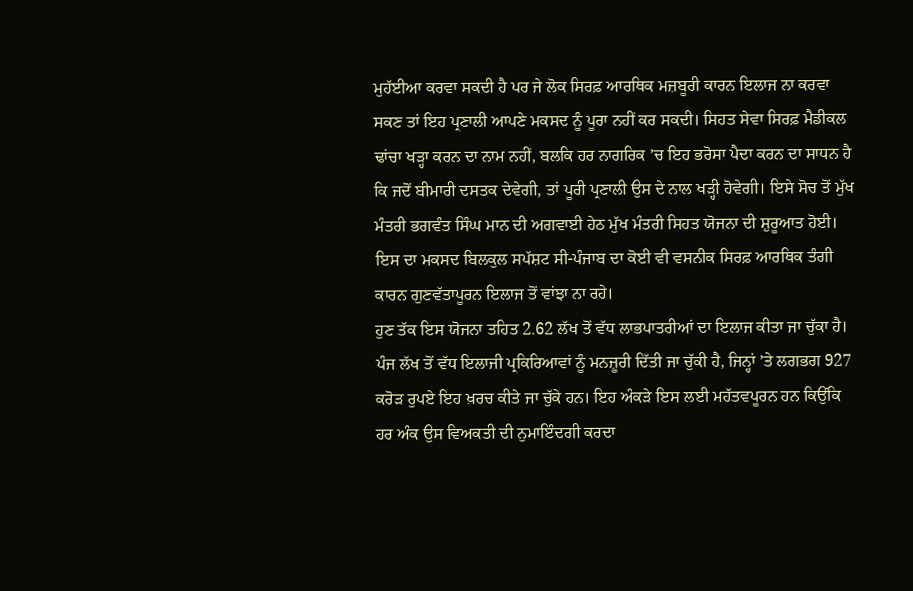ਮੁਹੱਈਆ ਕਰਵਾ ਸਕਦੀ ਹੈ ਪਰ ਜੇ ਲੋਕ ਸਿਰਫ਼ ਆਰਥਿਕ ਮਜ਼ਬੂਰੀ ਕਾਰਨ ਇਲਾਜ ਨਾ ਕਰਵਾ ਸਕਣ ਤਾਂ ਇਹ ਪ੍ਰਣਾਲੀ ਆਪਣੇ ਮਕਸਦ ਨੂੰ ਪੂਰਾ ਨਹੀਂ ਕਰ ਸਕਦੀ। ਸਿਹਤ ਸੇਵਾ ਸਿਰਫ਼ ਮੈਡੀਕਲ ਢਾਂਚਾ ਖੜ੍ਹਾ ਕਰਨ ਦਾ ਨਾਮ ਨਹੀਂ, ਬਲਕਿ ਹਰ ਨਾਗਰਿਕ ’ਚ ਇਹ ਭਰੋਸਾ ਪੈਦਾ ਕਰਨ ਦਾ ਸਾਧਨ ਹੈ ਕਿ ਜਦੋਂ ਬੀਮਾਰੀ ਦਸਤਕ ਦੇਵੇਗੀ, ਤਾਂ ਪੂਰੀ ਪ੍ਰਣਾਲੀ ਉਸ ਦੇ ਨਾਲ ਖੜ੍ਹੀ ਹੋਵੇਗੀ। ਇਸੇ ਸੋਚ ਤੋਂ ਮੁੱਖ ਮੰਤਰੀ ਭਗਵੰਤ ਸਿੰਘ ਮਾਨ ਦੀ ਅਗਵਾਈ ਹੇਠ ਮੁੱਖ ਮੰਤਰੀ ਸਿਹਤ ਯੋਜਨਾ ਦੀ ਸ਼ੁਰੂਆਤ ਹੋਈ। ਇਸ ਦਾ ਮਕਸਦ ਬਿਲਕੁਲ ਸਪੱਸ਼ਟ ਸੀ-ਪੰਜਾਬ ਦਾ ਕੋਈ ਵੀ ਵਸਨੀਕ ਸਿਰਫ਼ ਆਰਥਿਕ ਤੰਗੀ ਕਾਰਨ ਗੁਣਵੱਤਾਪੂਰਨ ਇਲਾਜ ਤੋਂ ਵਾਂਝਾ ਨਾ ਰਹੇ।
ਹੁਣ ਤੱਕ ਇਸ ਯੋਜਨਾ ਤਹਿਤ 2.62 ਲੱਖ ਤੋਂ ਵੱਧ ਲਾਭਪਾਤਰੀਆਂ ਦਾ ਇਲਾਜ ਕੀਤਾ ਜਾ ਚੁੱਕਾ ਹੈ। ਪੰਜ ਲੱਖ ਤੋਂ ਵੱਧ ਇਲਾਜੀ ਪ੍ਰਕਿਰਿਆਵਾਂ ਨੂੰ ਮਨਜ਼ੂਰੀ ਦਿੱਤੀ ਜਾ ਚੁੱਕੀ ਹੈ, ਜਿਨ੍ਹਾਂ ’ਤੇ ਲਗਭਗ 927 ਕਰੋੜ ਰੁਪਏ ਇਹ ਖ਼ਰਚ ਕੀਤੇ ਜਾ ਚੁੱਕੇ ਹਨ। ਇਹ ਅੰਕੜੇ ਇਸ ਲਈ ਮਹੱਤਵਪੂਰਨ ਹਨ ਕਿਉਂਕਿ ਹਰ ਅੰਕ ਉਸ ਵਿਅਕਤੀ ਦੀ ਨੁਮਾਇੰਦਗੀ ਕਰਦਾ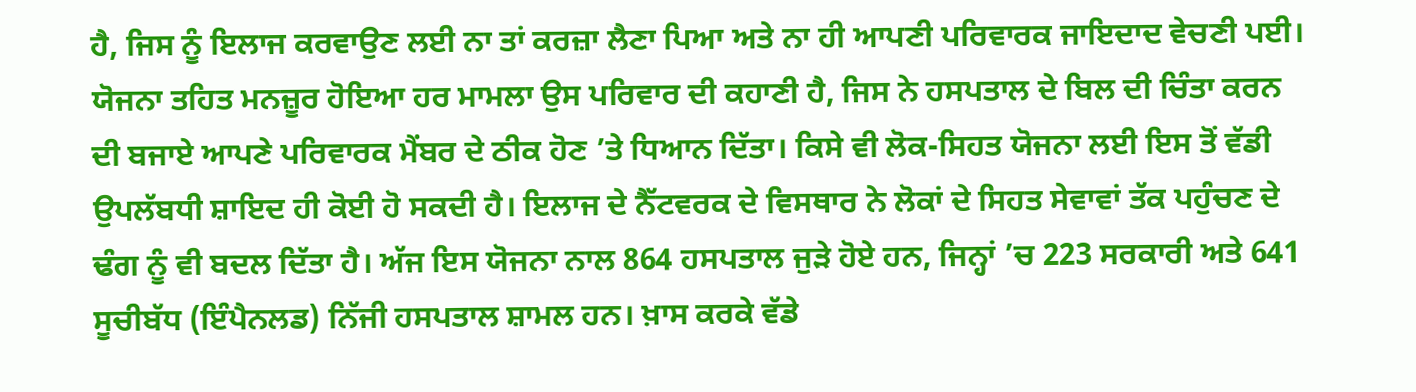ਹੈ, ਜਿਸ ਨੂੰ ਇਲਾਜ ਕਰਵਾਉਣ ਲਈ ਨਾ ਤਾਂ ਕਰਜ਼ਾ ਲੈਣਾ ਪਿਆ ਅਤੇ ਨਾ ਹੀ ਆਪਣੀ ਪਰਿਵਾਰਕ ਜਾਇਦਾਦ ਵੇਚਣੀ ਪਈ। ਯੋਜਨਾ ਤਹਿਤ ਮਨਜ਼ੂਰ ਹੋਇਆ ਹਰ ਮਾਮਲਾ ਉਸ ਪਰਿਵਾਰ ਦੀ ਕਹਾਣੀ ਹੈ, ਜਿਸ ਨੇ ਹਸਪਤਾਲ ਦੇ ਬਿਲ ਦੀ ਚਿੰਤਾ ਕਰਨ ਦੀ ਬਜਾਏ ਆਪਣੇ ਪਰਿਵਾਰਕ ਮੈਂਬਰ ਦੇ ਠੀਕ ਹੋਣ ’ਤੇ ਧਿਆਨ ਦਿੱਤਾ। ਕਿਸੇ ਵੀ ਲੋਕ-ਸਿਹਤ ਯੋਜਨਾ ਲਈ ਇਸ ਤੋਂ ਵੱਡੀ ਉਪਲੱਬਧੀ ਸ਼ਾਇਦ ਹੀ ਕੋਈ ਹੋ ਸਕਦੀ ਹੈ। ਇਲਾਜ ਦੇ ਨੈੱਟਵਰਕ ਦੇ ਵਿਸਥਾਰ ਨੇ ਲੋਕਾਂ ਦੇ ਸਿਹਤ ਸੇਵਾਵਾਂ ਤੱਕ ਪਹੁੰਚਣ ਦੇ ਢੰਗ ਨੂੰ ਵੀ ਬਦਲ ਦਿੱਤਾ ਹੈ। ਅੱਜ ਇਸ ਯੋਜਨਾ ਨਾਲ 864 ਹਸਪਤਾਲ ਜੁੜੇ ਹੋਏ ਹਨ, ਜਿਨ੍ਹਾਂ ’ਚ 223 ਸਰਕਾਰੀ ਅਤੇ 641 ਸੂਚੀਬੱਧ (ਇੰਪੈਨਲਡ) ਨਿੱਜੀ ਹਸਪਤਾਲ ਸ਼ਾਮਲ ਹਨ। ਖ਼ਾਸ ਕਰਕੇ ਵੱਡੇ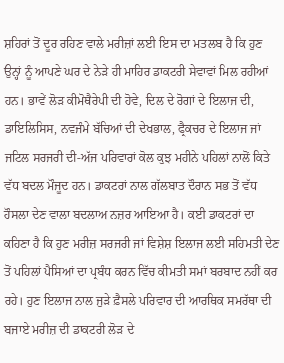ਸ਼ਹਿਰਾਂ ਤੋਂ ਦੂਰ ਰਹਿਣ ਵਾਲੇ ਮਰੀਜ਼ਾਂ ਲਈ ਇਸ ਦਾ ਮਤਲਬ ਹੈ ਕਿ ਹੁਣ ਉਨ੍ਹਾਂ ਨੂੰ ਆਪਣੇ ਘਰ ਦੇ ਨੇੜੇ ਹੀ ਮਾਹਿਰ ਡਾਕਟਰੀ ਸੇਵਾਵਾਂ ਮਿਲ ਰਹੀਆਂ ਹਨ। ਭਾਵੇਂ ਲੋੜ ਕੀਮੋਥੈਰੇਪੀ ਦੀ ਹੋਵੇ, ਦਿਲ ਦੇ ਰੋਗਾਂ ਦੇ ਇਲਾਜ ਦੀ, ਡਾਇਲਿਸਿਸ, ਨਵਜੰਮੇ ਬੱਚਿਆਂ ਦੀ ਦੇਖਭਾਲ, ਫ੍ਰੈਕਚਰ ਦੇ ਇਲਾਜ ਜਾਂ ਜਟਿਲ ਸਰਜਰੀ ਦੀ-ਅੱਜ ਪਰਿਵਾਰਾਂ ਕੋਲ ਕੁਝ ਮਹੀਨੇ ਪਹਿਲਾਂ ਨਾਲੋਂ ਕਿਤੇ ਵੱਧ ਬਦਲ ਮੌਜੂਦ ਹਨ। ਡਾਕਟਰਾਂ ਨਾਲ ਗੱਲਬਾਤ ਦੌਰਾਨ ਸਭ ਤੋਂ ਵੱਧ ਹੌਸਲਾ ਦੇਣ ਵਾਲਾ ਬਦਲਾਅ ਨਜ਼ਰ ਆਇਆ ਹੈ। ਕਈ ਡਾਕਟਰਾਂ ਦਾ ਕਹਿਣਾ ਹੈ ਕਿ ਹੁਣ ਮਰੀਜ਼ ਸਰਜਰੀ ਜਾਂ ਵਿਸ਼ੇਸ਼ ਇਲਾਜ ਲਈ ਸਹਿਮਤੀ ਦੇਣ ਤੋਂ ਪਹਿਲਾਂ ਪੈਸਿਆਂ ਦਾ ਪ੍ਰਬੰਧ ਕਰਨ ਵਿੱਚ ਕੀਮਤੀ ਸਮਾਂ ਬਰਬਾਦ ਨਹੀਂ ਕਰ ਰਹੇ। ਹੁਣ ਇਲਾਜ ਨਾਲ ਜੁੜੇ ਫ਼ੈਸਲੇ ਪਰਿਵਾਰ ਦੀ ਆਰਥਿਕ ਸਮਰੱਥਾ ਦੀ ਬਜਾਏ ਮਰੀਜ਼ ਦੀ ਡਾਕਟਰੀ ਲੋੜ ਦੇ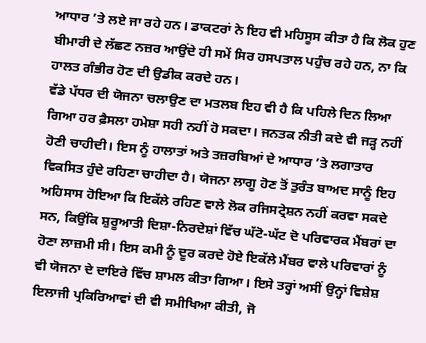ਆਧਾਰ ’ਤੇ ਲਏ ਜਾ ਰਹੇ ਹਨ। ਡਾਕਟਰਾਂ ਨੇ ਇਹ ਵੀ ਮਹਿਸੂਸ ਕੀਤਾ ਹੈ ਕਿ ਲੋਕ ਹੁਣ ਬੀਮਾਰੀ ਦੇ ਲੱਛਣ ਨਜ਼ਰ ਆਉਂਦੇ ਹੀ ਸਮੇਂ ਸਿਰ ਹਸਪਤਾਲ ਪਹੁੰਚ ਰਹੇ ਹਨ, ਨਾ ਕਿ ਹਾਲਤ ਗੰਭੀਰ ਹੋਣ ਦੀ ਉਡੀਕ ਕਰਦੇ ਹਨ।
ਵੱਡੇ ਪੱਧਰ ਦੀ ਯੋਜਨਾ ਚਲਾਉਣ ਦਾ ਮਤਲਬ ਇਹ ਵੀ ਹੈ ਕਿ ਪਹਿਲੇ ਦਿਨ ਲਿਆ ਗਿਆ ਹਰ ਫ਼ੈਸਲਾ ਹਮੇਸ਼ਾ ਸਹੀ ਨਹੀਂ ਹੋ ਸਕਦਾ। ਜਨਤਕ ਨੀਤੀ ਕਦੇ ਵੀ ਜੜ੍ਹ ਨਹੀਂ ਹੋਣੀ ਚਾਹੀਦੀ। ਇਸ ਨੂੰ ਹਾਲਾਤਾਂ ਅਤੇ ਤਜ਼ਰਬਿਆਂ ਦੇ ਆਧਾਰ ’ਤੇ ਲਗਾਤਾਰ ਵਿਕਸਿਤ ਹੁੰਦੇ ਰਹਿਣਾ ਚਾਹੀਦਾ ਹੈ। ਯੋਜਨਾ ਲਾਗੂ ਹੋਣ ਤੋਂ ਤੁਰੰਤ ਬਾਅਦ ਸਾਨੂੰ ਇਹ ਅਹਿਸਾਸ ਹੋਇਆ ਕਿ ਇਕੱਲੇ ਰਹਿਣ ਵਾਲੇ ਲੋਕ ਰਜਿਸਟ੍ਰੇਸ਼ਨ ਨਹੀਂ ਕਰਵਾ ਸਕਦੇ ਸਨ, ਕਿਉਂਕਿ ਸ਼ੁਰੂਆਤੀ ਦਿਸ਼ਾ-ਨਿਰਦੇਸ਼ਾਂ ਵਿੱਚ ਘੱਟੋ-ਘੱਟ ਦੋ ਪਰਿਵਾਰਕ ਮੈਂਬਰਾਂ ਦਾ ਹੋਣਾ ਲਾਜ਼ਮੀ ਸੀ। ਇਸ ਕਮੀ ਨੂੰ ਦੂਰ ਕਰਦੇ ਹੋਏ ਇਕੱਲੇ ਮੈਂਬਰ ਵਾਲੇ ਪਰਿਵਾਰਾਂ ਨੂੰ ਵੀ ਯੋਜਨਾ ਦੇ ਦਾਇਰੇ ਵਿੱਚ ਸ਼ਾਮਲ ਕੀਤਾ ਗਿਆ। ਇਸੇ ਤਰ੍ਹਾਂ ਅਸੀਂ ਉਨ੍ਹਾਂ ਵਿਸ਼ੇਸ਼ ਇਲਾਜੀ ਪ੍ਰਕਿਰਿਆਵਾਂ ਦੀ ਵੀ ਸਮੀਖਿਆ ਕੀਤੀ, ਜੋ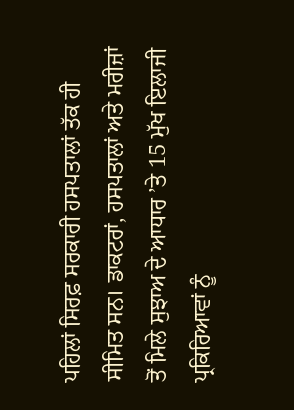ਪਹਿਲਾਂ ਸਿਰਫ਼ ਸਰਕਾਰੀ ਹਸਪਤਾਲਾਂ ਤੱਕ ਹੀ ਸੀਮਿਤ ਸਨ। ਡਾਕਟਰਾਂ, ਹਸਪਤਾਲਾਂ ਅਤੇ ਮਰੀਜ਼ਾਂ ਤੋਂ ਮਿਲੇ ਸੁਝਾਅ ਦੇ ਆਧਾਰ ’ਤੇ 15 ਮੁੱਖ ਇਲਾਜੀ ਪ੍ਰਕਿਰਿਆਵਾਂ ਨੂੰ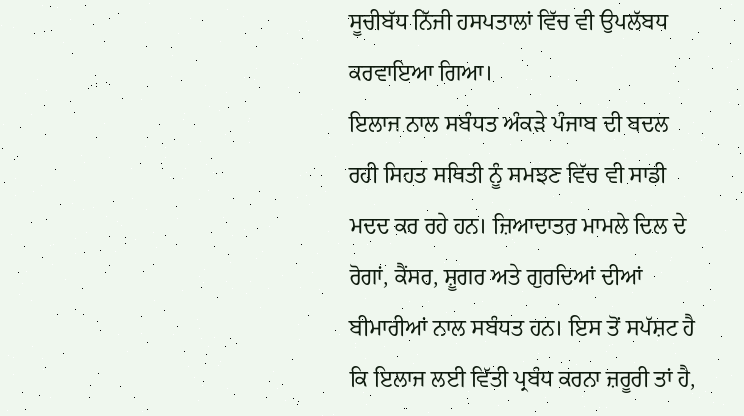ਸੂਚੀਬੱਧ ਨਿੱਜੀ ਹਸਪਤਾਲਾਂ ਵਿੱਚ ਵੀ ਉਪਲੱਬਧ ਕਰਵਾਇਆ ਗਿਆ।
ਇਲਾਜ ਨਾਲ ਸਬੰਧਤ ਅੰਕੜੇ ਪੰਜਾਬ ਦੀ ਬਦਲ ਰਹੀ ਸਿਹਤ ਸਥਿਤੀ ਨੂੰ ਸਮਝਣ ਵਿੱਚ ਵੀ ਸਾਡੀ ਮਦਦ ਕਰ ਰਹੇ ਹਨ। ਜ਼ਿਆਦਾਤਰ ਮਾਮਲੇ ਦਿਲ ਦੇ ਰੋਗਾਂ, ਕੈਂਸਰ, ਸ਼ੂਗਰ ਅਤੇ ਗੁਰਦਿਆਂ ਦੀਆਂ ਬੀਮਾਰੀਆਂ ਨਾਲ ਸਬੰਧਤ ਹਨ। ਇਸ ਤੋਂ ਸਪੱਸ਼ਟ ਹੈ ਕਿ ਇਲਾਜ ਲਈ ਵਿੱਤੀ ਪ੍ਰਬੰਧ ਕਰਨਾ ਜ਼ਰੂਰੀ ਤਾਂ ਹੈ,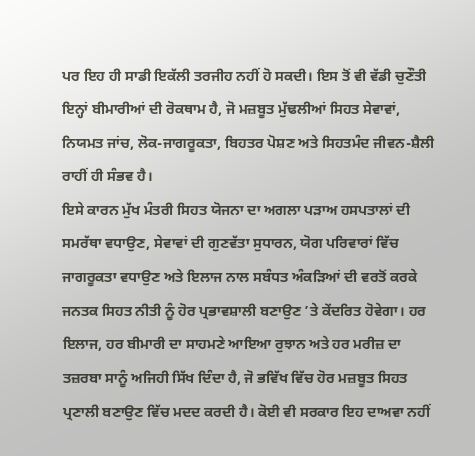ਪਰ ਇਹ ਹੀ ਸਾਡੀ ਇਕੱਲੀ ਤਰਜੀਹ ਨਹੀਂ ਹੋ ਸਕਦੀ। ਇਸ ਤੋਂ ਵੀ ਵੱਡੀ ਚੁਣੌਤੀ ਇਨ੍ਹਾਂ ਬੀਮਾਰੀਆਂ ਦੀ ਰੋਕਥਾਮ ਹੈ, ਜੋ ਮਜ਼ਬੂਤ ਮੁੱਢਲੀਆਂ ਸਿਹਤ ਸੇਵਾਵਾਂ, ਨਿਯਮਤ ਜਾਂਚ, ਲੋਕ-ਜਾਗਰੂਕਤਾ, ਬਿਹਤਰ ਪੋਸ਼ਣ ਅਤੇ ਸਿਹਤਮੰਦ ਜੀਵਨ-ਸ਼ੈਲੀ ਰਾਹੀਂ ਹੀ ਸੰਭਵ ਹੈ।
ਇਸੇ ਕਾਰਨ ਮੁੱਖ ਮੰਤਰੀ ਸਿਹਤ ਯੋਜਨਾ ਦਾ ਅਗਲਾ ਪੜਾਅ ਹਸਪਤਾਲਾਂ ਦੀ ਸਮਰੱਥਾ ਵਧਾਉਣ, ਸੇਵਾਵਾਂ ਦੀ ਗੁਣਵੱਤਾ ਸੁਧਾਰਨ, ਯੋਗ ਪਰਿਵਾਰਾਂ ਵਿੱਚ ਜਾਗਰੂਕਤਾ ਵਧਾਉਣ ਅਤੇ ਇਲਾਜ ਨਾਲ ਸਬੰਧਤ ਅੰਕੜਿਆਂ ਦੀ ਵਰਤੋਂ ਕਰਕੇ ਜਨਤਕ ਸਿਹਤ ਨੀਤੀ ਨੂੰ ਹੋਰ ਪ੍ਰਭਾਵਸ਼ਾਲੀ ਬਣਾਉਣ ’ਤੇ ਕੇਂਦਰਿਤ ਹੋਵੇਗਾ। ਹਰ ਇਲਾਜ, ਹਰ ਬੀਮਾਰੀ ਦਾ ਸਾਹਮਣੇ ਆਇਆ ਰੁਝਾਨ ਅਤੇ ਹਰ ਮਰੀਜ਼ ਦਾ ਤਜ਼ਰਬਾ ਸਾਨੂੰ ਅਜਿਹੀ ਸਿੱਖ ਦਿੰਦਾ ਹੈ, ਜੋ ਭਵਿੱਖ ਵਿੱਚ ਹੋਰ ਮਜ਼ਬੂਤ ਸਿਹਤ ਪ੍ਰਣਾਲੀ ਬਣਾਉਣ ਵਿੱਚ ਮਦਦ ਕਰਦੀ ਹੈ। ਕੋਈ ਵੀ ਸਰਕਾਰ ਇਹ ਦਾਅਵਾ ਨਹੀਂ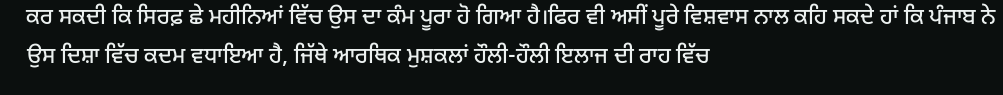ਕਰ ਸਕਦੀ ਕਿ ਸਿਰਫ਼ ਛੇ ਮਹੀਨਿਆਂ ਵਿੱਚ ਉਸ ਦਾ ਕੰਮ ਪੂਰਾ ਹੋ ਗਿਆ ਹੈ।ਫਿਰ ਵੀ ਅਸੀਂ ਪੂਰੇ ਵਿਸ਼ਵਾਸ ਨਾਲ ਕਹਿ ਸਕਦੇ ਹਾਂ ਕਿ ਪੰਜਾਬ ਨੇ ਉਸ ਦਿਸ਼ਾ ਵਿੱਚ ਕਦਮ ਵਧਾਇਆ ਹੈ, ਜਿੱਥੇ ਆਰਥਿਕ ਮੁਸ਼ਕਲਾਂ ਹੌਲੀ-ਹੌਲੀ ਇਲਾਜ ਦੀ ਰਾਹ ਵਿੱਚ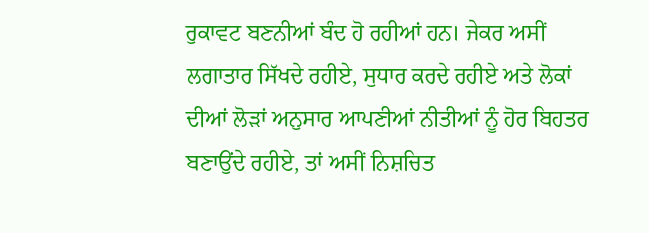ਰੁਕਾਵਟ ਬਣਨੀਆਂ ਬੰਦ ਹੋ ਰਹੀਆਂ ਹਨ। ਜੇਕਰ ਅਸੀਂ ਲਗਾਤਾਰ ਸਿੱਖਦੇ ਰਹੀਏ, ਸੁਧਾਰ ਕਰਦੇ ਰਹੀਏ ਅਤੇ ਲੋਕਾਂ ਦੀਆਂ ਲੋੜਾਂ ਅਨੁਸਾਰ ਆਪਣੀਆਂ ਨੀਤੀਆਂ ਨੂੰ ਹੋਰ ਬਿਹਤਰ ਬਣਾਉਂਦੇ ਰਹੀਏ, ਤਾਂ ਅਸੀਂ ਨਿਸ਼ਚਿਤ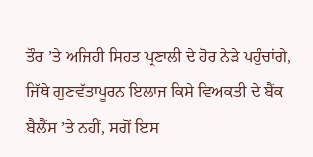ਤੌਰ ’ਤੇ ਅਜਿਹੀ ਸਿਹਤ ਪ੍ਰਣਾਲੀ ਦੇ ਹੋਰ ਨੇੜੇ ਪਹੁੰਚਾਂਗੇ, ਜਿੱਥੇ ਗੁਣਵੱਤਾਪੂਰਨ ਇਲਾਜ ਕਿਸੇ ਵਿਅਕਤੀ ਦੇ ਬੈਂਕ ਬੈਲੈਂਸ ’ਤੇ ਨਹੀਂ, ਸਗੋਂ ਇਸ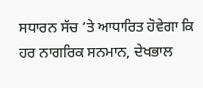ਸਧਾਰਨ ਸੱਚ ’ਤੇ ਆਧਾਰਿਤ ਹੋਵੇਗਾ ਕਿ ਹਰ ਨਾਗਰਿਕ ਸਨਮਾਨ, ਦੇਖਭਾਲ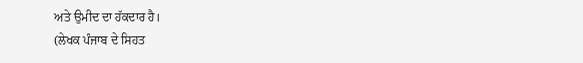ਅਤੇ ਉਮੀਦ ਦਾ ਹੱਕਦਾਰ ਹੈ।
(ਲੇਖਕ ਪੰਜਾਬ ਦੇ ਸਿਹਤ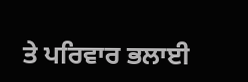ਤੇ ਪਰਿਵਾਰ ਭਲਾਈ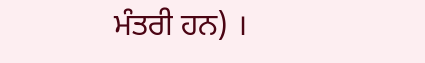ਮੰਤਰੀ ਹਨ) ।